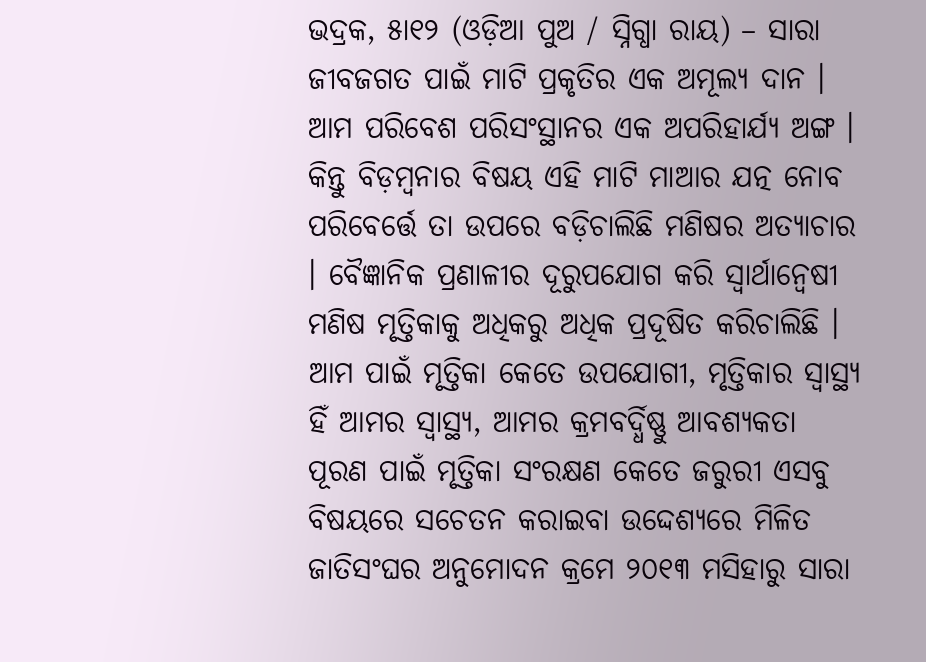ଭଦ୍ରକ, ୫ା୧୨ (ଓଡ଼ିଆ ପୁଅ / ସ୍ନିଗ୍ଧା ରାୟ) – ସାରା ଜୀବଜଗତ ପାଇଁ ମାଟି ପ୍ରକୃତିର ଏକ ଅମୂଲ୍ୟ ଦାନ । ଆମ ପରିବେଶ ପରିସଂସ୍ଥାନର ଏକ ଅପରିହାର୍ଯ୍ୟ ଅଙ୍ଗ । କିନ୍ତୁ ବିଡ଼ମ୍ବନାର ବିଷୟ ଏହି ମାଟି ମାଆର ଯତ୍ନ ନୋବ ପରିବେର୍ତ୍ତେ ତା ଉପରେ ବଡ଼ିଚାଲିଛି ମଣିଷର ଅତ୍ୟାଚାର । ବୈଜ୍ଞାନିକ ପ୍ରଣାଳୀର ଦୂରୁପଯୋଗ କରି ସ୍ୱାର୍ଥାନ୍ୱେଷୀ ମଣିଷ ମୃତ୍ତିକାକୁ ଅଧିକରୁ ଅଧିକ ପ୍ରଦୂଷିତ କରିଚାଲିଛି । ଆମ ପାଇଁ ମୃତ୍ତିକା କେତେ ଉପଯୋଗୀ, ମୃତ୍ତିକାର ସ୍ୱାସ୍ଥ୍ୟ ହିଁ ଆମର ସ୍ୱାସ୍ଥ୍ୟ, ଆମର କ୍ରମବର୍ଦ୍ଧିଷ୍ଣୁ ଆବଶ୍ୟକତା ପୂରଣ ପାଇଁ ମୃତ୍ତିକା ସଂରକ୍ଷଣ କେତେ ଜରୁରୀ ଏସବୁ ବିଷୟରେ ସଚେତନ କରାଇବା ଉଦ୍ଦେଶ୍ୟରେ ମିଳିତ ଜାତିସଂଘର ଅନୁମୋଦନ କ୍ରମେ ୨୦୧୩ ମସିହାରୁ ସାରା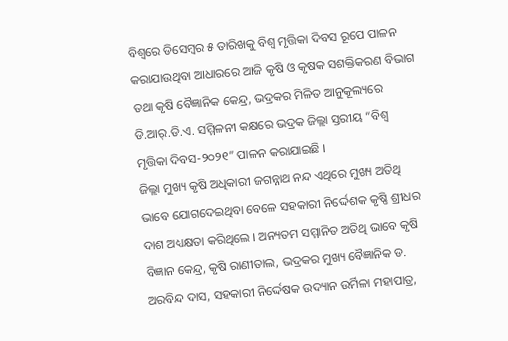ବିଶ୍ୱରେ ଡିସେମ୍ବର ୫ ତାରିଖକୁ ବିଶ୍ୱ ମୃତ୍ତିକା ଦିବସ ରୂପେ ପାଳନ କରାଯାଉଥିବା ଆଧାରରେ ଆଜି କୃଷି ଓ କୃଷକ ସଶକ୍ତିକରଣ ବିଭାଗ ତଥା କୃଷି ବୈଜ୍ଞାନିକ କେନ୍ଦ୍ର, ଭଦ୍ରକର ମିଳିତ ଆନୁକୂଲ୍ୟରେ ଡି.ଆର୍.ଡି.ଏ. ସମ୍ମିଳନୀ କକ୍ଷରେ ଭଦ୍ରକ ଜିଲ୍ଲା ସ୍ତରୀୟ “ବିଶ୍ୱ ମୃତ୍ତିକା ଦିବସ-୨୦୨୧” ପାଳନ କରାଯାଇଛି ।
ଜିଲ୍ଲା ମୁଖ୍ୟ କୃଷି ଅଧିକାରୀ ଜଗନ୍ନାଥ ନନ୍ଦ ଏଥିରେ ମୁଖ୍ୟ ଅତିଥି ଭାବେ ଯୋଗଦେଇଥିବା ବେଳେ ସହକାରୀ ନିର୍ଦ୍ଦେଶକ କୃଷ୍ଣି ଶ୍ରୀଧର ଦାଶ ଅଧ୍ୟକ୍ଷତା କରିଥିଲେ । ଅନ୍ୟତମ ସମ୍ମାନିତ ଅତିଥି ଭାବେ କୃଷି ବିଜ୍ଞାନ କେନ୍ଦ୍ର, କୃଷି ରାଣୀତାଲ, ଭଦ୍ରକର ମୁଖ୍ୟ ବୈଜ୍ଞାନିକ ଡ. ଅରବିନ୍ଦ ଦାସ, ସହକାରୀ ନିର୍ଦ୍ଦେଷକ ଉଦ୍ୟାନ ଉର୍ମିଳା ମହାପାତ୍ର,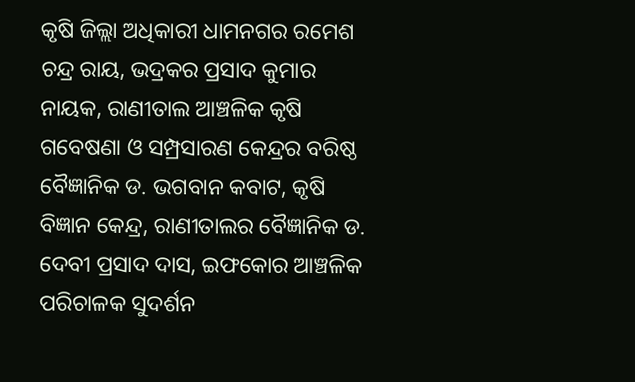କୃଷି ଜିଲ୍ଲା ଅଧିକାରୀ ଧାମନଗର ରମେଶ ଚନ୍ଦ୍ର ରାୟ, ଭଦ୍ରକର ପ୍ରସାଦ କୁମାର ନାୟକ, ରାଣୀତାଲ ଆଞ୍ଚଳିକ କୃଷି ଗବେଷଣା ଓ ସମ୍ପ୍ରସାରଣ କେନ୍ଦ୍ରର ବରିଷ୍ଠ ବୈଜ୍ଞାନିକ ଡ. ଭଗବାନ କବାଟ, କୃଷି ବିଜ୍ଞାନ କେନ୍ଦ୍ର, ରାଣୀତାଲର ବୈଜ୍ଞାନିକ ଡ. ଦେବୀ ପ୍ରସାଦ ଦାସ, ଇଫକୋର ଆଞ୍ଚଳିକ ପରିଚାଳକ ସୁଦର୍ଶନ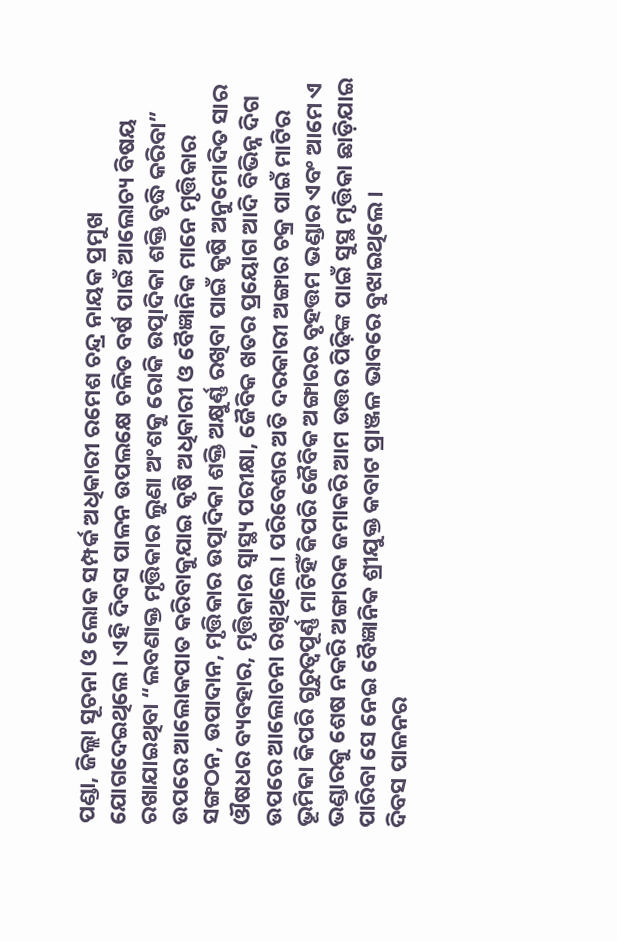ପଣ୍ଡା, ଜିଲ୍ଲା ସୂଚନା ଓ ଲୋକ ସମ୍ପର୍କ ଅଧିକାରୀ ରମେଶ ଚନ୍ଦ୍ର ନାୟକ ପ୍ରମୁଖ ଯୋଗଦେଇଥିଲେ । ଏହି ଦିବସ ପାଳନ ଉପଲକ୍ଷେ ଚଳିତ ବର୍ଷ ପାଇଁ ଆଲୋଚ୍ୟ ବିଷୟ ରଖାଯାଇଥିବା “ଲବଣାକ୍ତ ମୃତ୍ତିକାର ଲୁଣା ଅଂଶକୁ ରୋକି ଉତ୍ପାଦିକା ଶକ୍ତି ବୃଦ୍ଧି କରିବା” ଉପରେ ଆଲୋକପାତ କରିବାକୁଯାଇ କୃଷି ଅଧିକାରୀ ଓ ବୈଜ୍ଞାନିକ ମାନେ ମୃତ୍ତିକାର ସଙ୍ଗଠନ, ଉପାଦାନ, ମୃତ୍ତିକାର ଉତ୍ପାଦିକା ଶକ୍ତି ଅକ୍ଷୁର୍ଣ୍ଣ ରଖିବା ପାଇଁ କୃଷି ଅନୁମୋଦିତ ସାର ଔଷଧର ବ୍ୟବହାର, ମୃତ୍ତିକାର ସ୍ୱାସ୍ଥ୍ୟ ପରୀକ୍ଷା, ଜୈବିକ ଖତର ପ୍ରୟୋଗ ଆଦି ବିଭିନ୍ନ ଦିଗ ଉପରେ ଆଲୋଚନା ରଖିଥିଲେ । ପରିବେଶର ଅତି ଦରକାରୀ ଅଙ୍ଗାର ଚକ୍ର ପାଇଁ ମାଟିର ଭୂମିକା କିପରି ଗୁରୁତ୍ୱପୂର୍ଣ୍ଣ ମାଟିହିଁ କିପରି ଜୈବିକ ଅଙ୍ଗାରର ବୃହତ୍ତମ ଭଣ୍ଡାର ଏବଂ ଆମେ ଏ ଭଣ୍ଡାରକୁ ଶେଷ ନକରି ଅଙ୍ଗାରକ ଜମାକରି ଆମ ଉତ୍ତର ପିଢ଼ିଙ୍କ ପାଇଁ ସୁସ୍ଥ ମୃତ୍ତିକା ଛାଡ଼ିଯାଇ ପାରିବା ସେ ନେଇ ବୈଜ୍ଞାନିକ ଶ୍ରୀଯୁକ୍ତ କବାଟ ପ୍ରାଞ୍ଜଳ ଭାବରେ ବୁଝାଇଥିଲେ ।
ଦିବସ ପାଳନର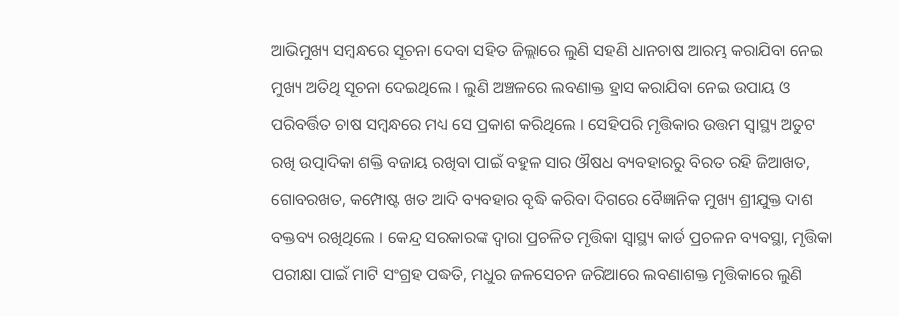ଆଭିମୁଖ୍ୟ ସମ୍ବନ୍ଧରେ ସୂଚନା ଦେବା ସହିତ ଜିଲ୍ଲାରେ ଲୁଣି ସହଣି ଧାନଚାଷ ଆରମ୍ଭ କରାଯିବା ନେଇ ମୁଖ୍ୟ ଅତିଥି ସୂଚନା ଦେଇଥିଲେ । ଲୁଣି ଅଞ୍ଚଳରେ ଲବଣାକ୍ତ ହ୍ରାସ କରାଯିବା ନେଇ ଉପାୟ ଓ ପରିବର୍ତ୍ତିତ ଚାଷ ସମ୍ବନ୍ଧରେ ମଧ୍ୟ ସେ ପ୍ରକାଶ କରିଥିଲେ । ସେହିପରି ମୃତ୍ତିକାର ଉତ୍ତମ ସ୍ୱାସ୍ଥ୍ୟ ଅତୁଟ ରଖି ଉତ୍ପାଦିକା ଶକ୍ତି ବଜାୟ ରଖିବା ପାଇଁ ବହୁଳ ସାର ଔଷଧ ବ୍ୟବହାରରୁ ବିରତ ରହି ଜିଆଖତ, ଗୋବରଖତ, କମ୍ପୋଷ୍ଟ ଖତ ଆଦି ବ୍ୟବହାର ବୃଦ୍ଧି କରିବା ଦିଗରେ ବୈଜ୍ଞାନିକ ମୁଖ୍ୟ ଶ୍ରୀଯୁକ୍ତ ଦାଶ ବକ୍ତବ୍ୟ ରଖିଥିଲେ । କେନ୍ଦ୍ର ସରକାରଙ୍କ ଦ୍ୱାରା ପ୍ରଚଳିତ ମୃତ୍ତିକା ସ୍ୱାସ୍ଥ୍ୟ କାର୍ଡ ପ୍ରଚଳନ ବ୍ୟବସ୍ଥା, ମୃତ୍ତିକା ପରୀକ୍ଷା ପାଇଁ ମାଟି ସଂଗ୍ରହ ପଦ୍ଧତି, ମଧୁର ଜଳସେଚନ ଜରିଆରେ ଲବଣାଶକ୍ତ ମୃତ୍ତିକାରେ ଲୁଣି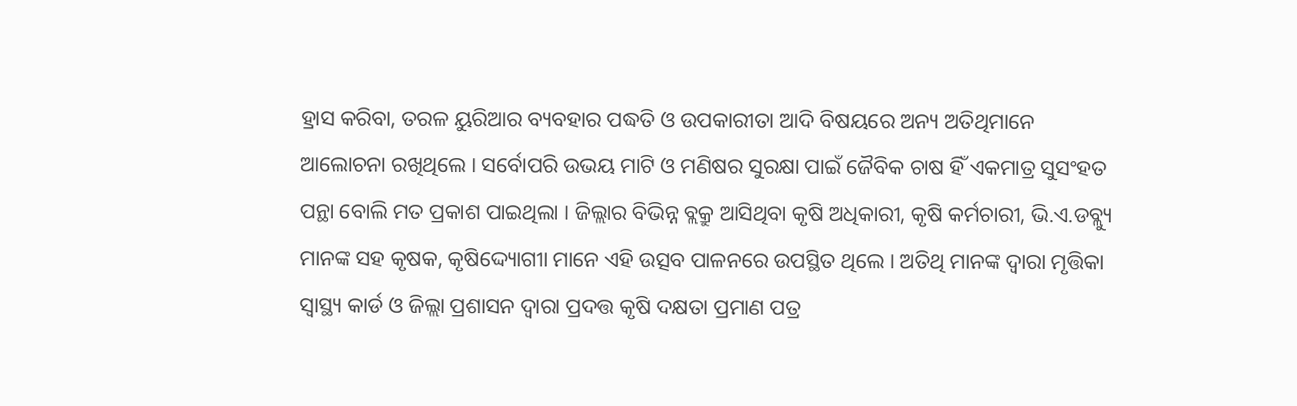ହ୍ରାସ କରିବା, ତରଳ ୟୁରିଆର ବ୍ୟବହାର ପଦ୍ଧତି ଓ ଉପକାରୀତା ଆଦି ବିଷୟରେ ଅନ୍ୟ ଅତିଥିମାନେ ଆଲୋଚନା ରଖିଥିଲେ । ସର୍ବୋପରି ଉଭୟ ମାଟି ଓ ମଣିଷର ସୁରକ୍ଷା ପାଇଁ ଜୈବିକ ଚାଷ ହିଁ ଏକମାତ୍ର ସୁସଂହତ ପନ୍ଥା ବୋଲି ମତ ପ୍ରକାଶ ପାଇଥିଲା । ଜିଲ୍ଲାର ବିଭିନ୍ନ ବ୍ଲକ୍ରୁ ଆସିଥିବା କୃଷି ଅଧିକାରୀ, କୃଷି କର୍ମଚାରୀ, ଭି.ଏ.ଡବ୍ଲ୍ୟୁ ମାନଙ୍କ ସହ କୃଷକ, କୃଷିଦ୍ଦ୍ୟୋଗୀା ମାନେ ଏହି ଉତ୍ସବ ପାଳନରେ ଉପସ୍ଥିତ ଥିଲେ । ଅତିଥି ମାନଙ୍କ ଦ୍ୱାରା ମୃତ୍ତିକା ସ୍ୱାସ୍ଥ୍ୟ କାର୍ଡ ଓ ଜିଲ୍ଲା ପ୍ରଶାସନ ଦ୍ୱାରା ପ୍ରଦତ୍ତ କୃଷି ଦକ୍ଷତା ପ୍ରମାଣ ପତ୍ର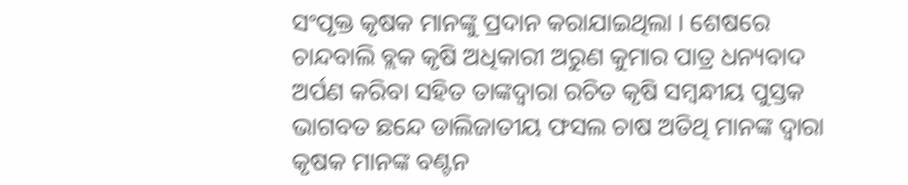ସଂପୃକ୍ତ କୃଷକ ମାନଙ୍କୁ ପ୍ରଦାନ କରାଯାଇଥିଲା । ଶେଷରେ ଚାନ୍ଦବାଲି ବ୍ଲକ କୃଷି ଅଧିକାରୀ ଅରୁଣ କୁମାର ପାତ୍ର ଧନ୍ୟବାଦ ଅର୍ପଣ କରିବା ସହିତ ତାଙ୍କଦ୍ୱାରା ରଚିତ କୃଷି ସମ୍ବନ୍ଧୀୟ ପୁସ୍ତକ ଭାଗବତ ଛନ୍ଦେ ଡାଲିଜାତୀୟ ଫସଲ ଚାଷ ଅତିଥି ମାନଙ୍କ ଦ୍ୱାରା କୃଷକ ମାନଙ୍କ ବଣ୍ଟନ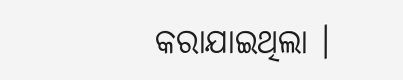କରାଯାଇଥିଲା ।